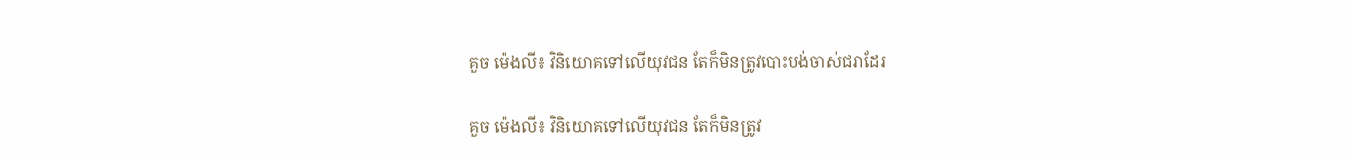គួច ម៉េងលី៖ វិនិយោគទៅលើយុវជន តែក៏មិនត្រូវបោះបង់ចាស់ជរាដែរ

គួច ម៉េងលី៖ វិនិយោគទៅលើយុវជន តែក៏មិនត្រូវ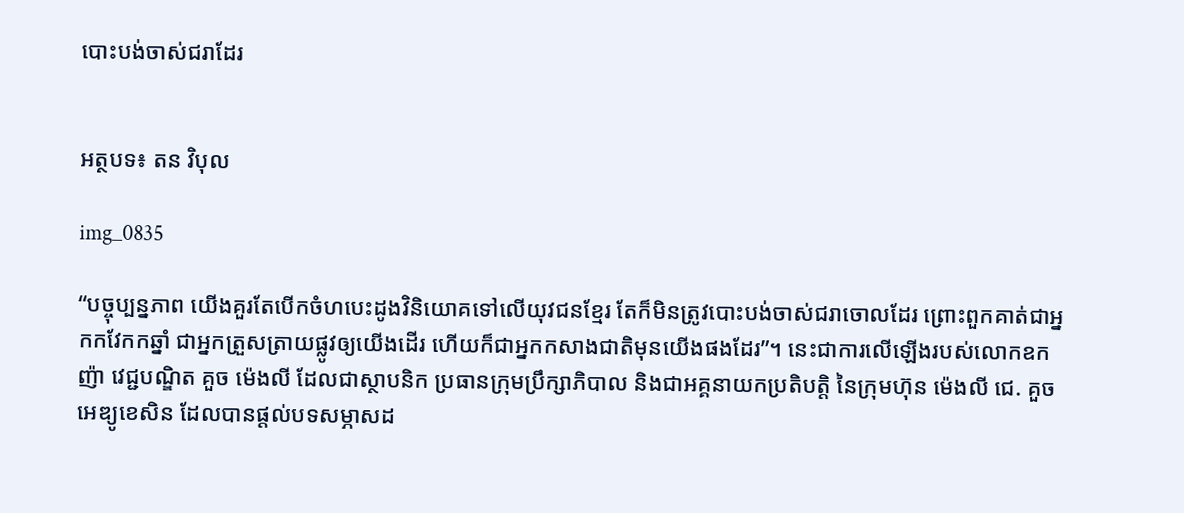បោះបង់ចាស់ជរាដែរ


អត្ថបទ៖ តន វិបុល

img_0835

“បច្ចុប្បន្នភាព យើងគួរតែបើកចំហបេះដូងវិនិយោគទៅលើយុវជនខ្មែរ តែក៏មិនត្រូវបោះបង់ចាស់ជរាចោលដែរ ព្រោះពួកគាត់ជាអ្នកកវែកកឆ្នាំ ជាអ្នកត្រួសត្រាយផ្លូវឲ្យយើងដើរ ហើយក៏ជាអ្នកកសាងជាតិមុនយើងផងដែរ”។ នេះជាការលើឡើងរបស់លោកឧកញ៉ា វេជ្ជបណ្ឌិត គួច ម៉េងលី ដែលជាស្ថាបនិក ប្រធានក្រុមប្រឹក្សាភិបាល និងជាអគ្គនាយកប្រតិបត្តិ នៃក្រុមហ៊ុន ម៉េងលី ជេ. គួច អេឌ្យូខេសិន ដែលបានផ្តល់បទសម្ភាសដ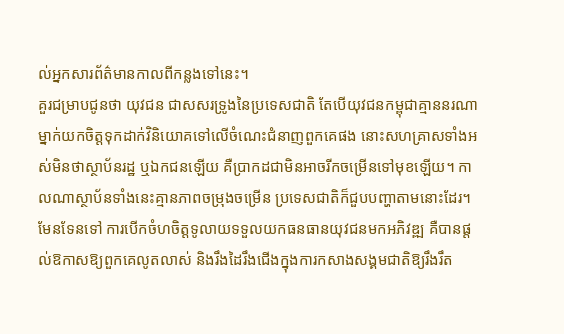ល់អ្នកសារព័ត៌មានកាលពីកន្លងទៅនេះ។
គួរជម្រាបជូនថា យុវជន ជាសសរទ្រូងនៃប្រទេសជាតិ តែបើយុវជនកម្ពុជាគ្មាននរណាម្នាក់យកចិត្តទុកដាក់វិនិយោគទៅលើចំណេះជំនាញពួកគេផង នោះសហគ្រាសទាំងអស់មិនថាស្ថាប័នរដ្ឋ ឬឯកជនឡើយ គឺប្រាកដជាមិនអាចរីកចម្រើនទៅមុខឡើយ។ កាលណាស្ថាប័នទាំងនេះគ្មានភាពចម្រុងចម្រើន ប្រទេសជាតិក៏ជួបបញ្ហាតាមនោះដែរ។ មែនទែនទៅ ការបើកចំហចិត្តទូលាយទទួលយកធនធានយុវជនមកអភិវឌ្ឍ គឺបានផ្តល់ឱកាសឱ្យពួកគេលូតលាស់ និងរឹងដៃរឹងជើងក្នុងការកសាងសង្គមជាតិឱ្យរឹងរឹត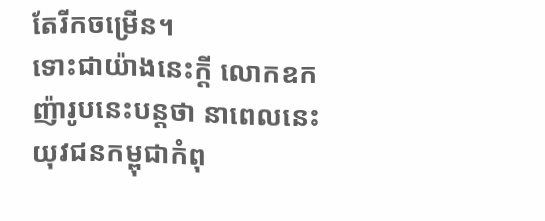តែរីកចម្រើន។
ទោះជាយ៉ាងនេះក្តី លោកឧកញ៉ារូបនេះបន្តថា នាពេលនេះយុវជនកម្ពុជាកំពុ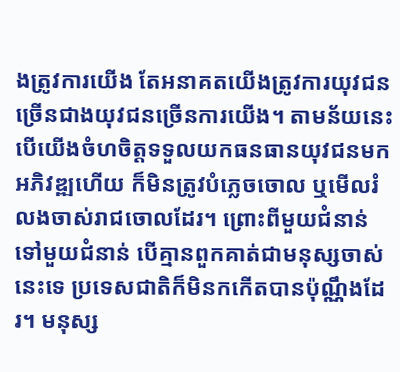ងត្រូវការយើង តែអនាគតយើងត្រូវការយុវជនច្រើនជាងយុវជនច្រើនការយើង។ តាមន័យនេះ បើយើងចំហចិត្តទទួលយកធនធានយុវជនមកអភិវឌ្ឍហើយ ក៏មិនត្រូវបំភ្លេចចោល ឬមើលរំលងចាស់រាជចោលដែរ។ ព្រោះពីមួយជំនាន់ទៅមួយជំនាន់ បើគ្មានពួកគាត់ជាមនុស្សចាស់នេះទេ ប្រទេសជាតិក៏មិនកកើតបានប៉ុណ្ណឹងដែរ។ មនុស្ស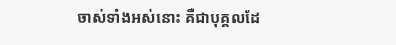ចាស់ទាំងអស់នោះ គឺជាបុគ្គលដែ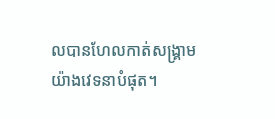លបានហែលកាត់សង្គ្រាមយ៉ាងវេទនាបំផុត។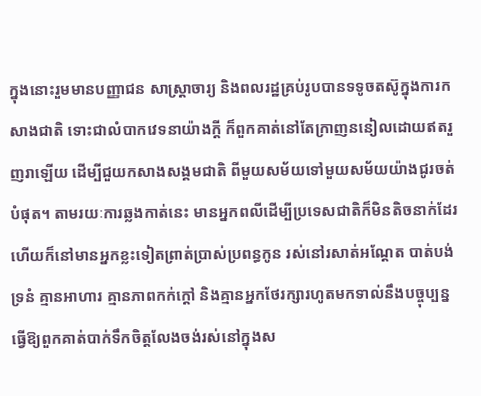ក្នុងនោះរួមមានបញ្ញាជន សាស្រ្តាចារ្យ និងពលរដ្ឋគ្រប់រូបបានទទូចតស៊ូក្នុងការកសាងជាតិ ទោះជាលំបាកវេទនាយ៉ាងក្តី ក៏ពួកគាត់នៅតែក្រាញននៀលដោយឥតរួញរាឡើយ ដើម្បីជួយកសាងសង្គមជាតិ ពីមួយសម័យទៅមួយសម័យយ៉ាងជូរចត់បំផុត។ តាមរយៈការឆ្លងកាត់នេះ មានអ្នកពលីដើម្បីប្រទេសជាតិក៏មិនតិចនាក់ដែរ ហើយក៏នៅមានអ្នកខ្លះទៀតព្រាត់ប្រាស់ប្រពន្ធកូន រស់នៅរសាត់អណ្តែត បាត់បង់ទ្រនំ គ្មានអាហារ គ្មានភាពកក់ក្តៅ និងគ្មានអ្នកថែរក្សារហូតមកទាល់នឹងបច្ចុប្បន្ន ធ្វើឱ្យពួកគាត់បាក់ទឹកចិត្តលែងចង់រស់នៅក្នុងស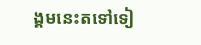ង្គមនេះតទៅទៀ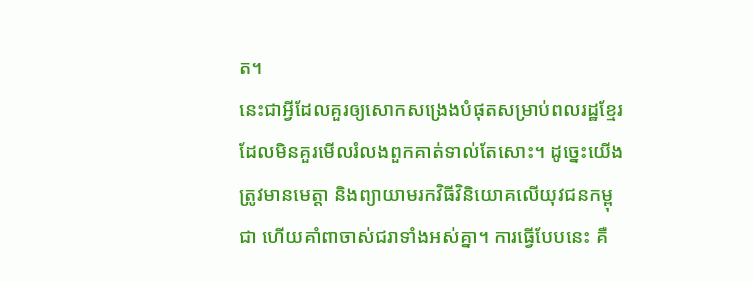ត។
នេះជាអ្វីដែលគួរឲ្យសោកសង្រេងបំផុតសម្រាប់ពលរដ្ឋខ្មែរ ដែលមិនគួរមើលរំលងពួកគាត់ទាល់តែសោះ។ ដូច្នេះយើងត្រូវមានមេត្តា និងព្យាយាមរកវិធីវិនិយោគលើយុវជនកម្ពុជា ហើយគាំពាចាស់ជរាទាំងអស់គ្នា។ ការធ្វើបែបនេះ គឺ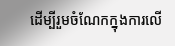ដើម្បីរួមចំណែកក្នុងការលើ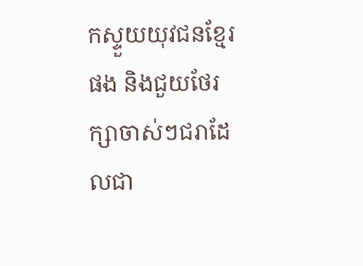កស្ទួយយុវជនខ្មែរផង និងជួយថែរក្សាចាស់ៗជរាដែលជា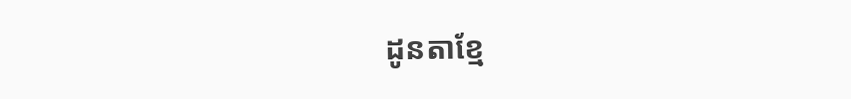ដូនតាខ្មែ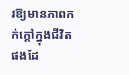រឱ្យមានភាពកក់ក្ដៅក្នុងជីវិតផងដែ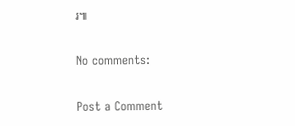រ៕

No comments:

Post a Comment